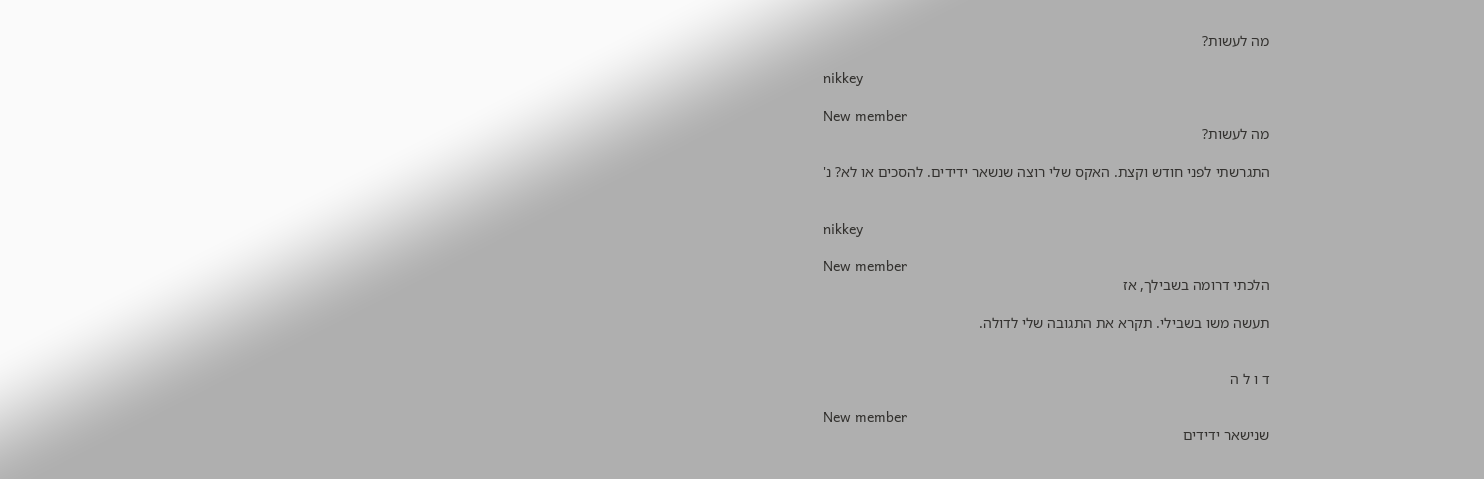מה לעשות?

nikkey

New member
מה לעשות?

התגרשתי לפני חודש וקצת. האקס שלי רוצה שנשאר ידידים. להסכים או לא? נ'


nikkey

New member
הלכתי דרומה בשבילך, אז

תעשה משו בשבילי. תקרא את התגובה שלי לדולה.


ד ו ל ה

New member
שנישאר ידידים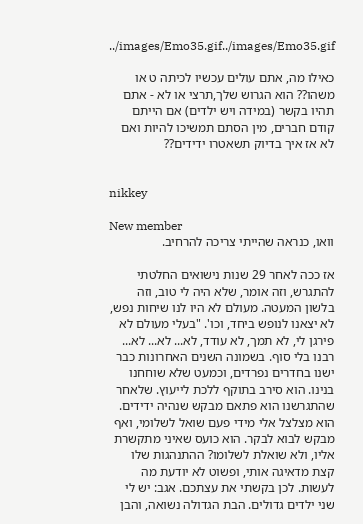../images/Emo35.gif../images/Emo35.gif

כאילו מה, אתם עולים עכשיו לכיתה ט או משהו?? הוא הגרוש שלך,תרצי או לא - אתם תהיו בקשר (במידה ויש ילדים) אם הייתם קודם חברים, מין הסתם תמשיכו להיות ואם לא אז איך בדיוק תשאטרו ידידים??


nikkey

New member
וואו, כנראה שהייתי צריכה להרחיב.

אז ככה לאחר 29 שנות נישואים החלטתי להתגרש, וזה אומר, שלא היה לי טוב, וזה בלשון המעטה. מעולם לא היו לנו שיחות נפש, לא יצאנו לנופש ביחד, וכו'. "בעלי מעולם לא פירגן לי, לא תמך, לא עודד, לא... לא... לא... רבנו בלי סוף. בשמונה השנים האחרונות כבר ישנו בחדרים נפרדים, וכמעט שלא שוחחנו בנינו. הוא סירב בתוקף ללכת לייעוץ. שלאחר שהתגרשנו הוא פתאם מבקש שנהיה ידידים. הוא מצלצל אלי מידי פעם שואל לשלומי, ואף מבקש לבוא לבקר. הוא כועס שאיני מתקשרת אליו, ולא שואלת לשלומו? ההתנהגות שלו קצת מדאיגה אותי, ופשוט לא יודעת מה לעשות. לכן בקשתי את עצתכם. אגב: יש לי שני ילדים גדולים. הבת הגדולה נשואה, והבן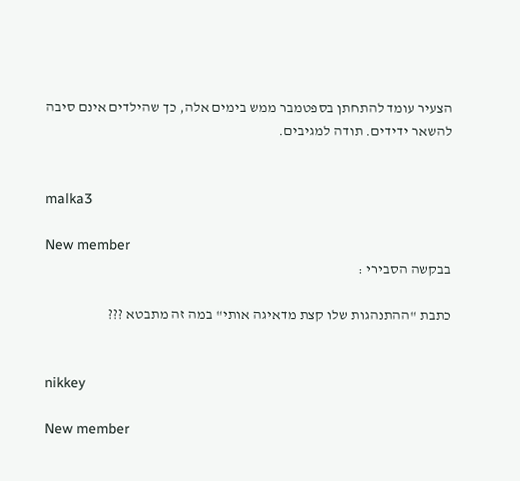הצעיר עומד להתחתן בספטמבר ממש בימים אלה, כך שהילדים אינם סיבה להשאר ידידים. תודה למגיבים.


malka3

New member
בבקשה הסבירי :

כתבת "ההתנהגות שלו קצת מדאיגה אותי" במה זה מתבטא ???


nikkey

New member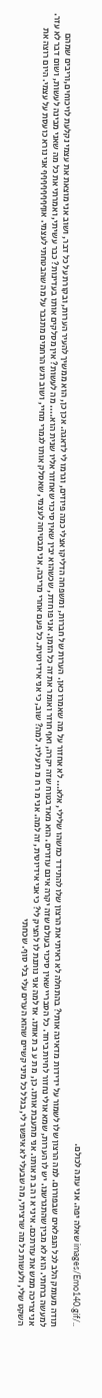../images/Emo140.gif שאלה יפה. אני עונה לכולם.

תודה מעומק הלב לכל הנפלאים שבפורום. למה הרצון שלו לשמור על ידידות מדאיגה אותי? בהתחלה לא ראיתי את הרצון שלו להתידד כמשהו שלילי, אלא... לא אחזור על מה שאמרו כאן. הערות של חברות, ומשפחה הדליקו אצלי כמה פיוזים, וגרמו לי לדאגה. אכן כן, הוא ממשיך להעיר הערות, ובקורת על כל דבר, ושוב אני מוצאת את עצמי נקלעת לויכוחים,וריבים שמהם למעשה ברחתי. הוא לא מבין שהתגרשנו. יש לו הערות, שמא אולי נחזור לחיות ביחד. כל הסבריי שאין סיכוי בעולם שזה יקרה אינם עוזרים. הוא מאד בטוח שזה יקרה, ואף חוזר ואומר את זה כל הזמן. אני פוחדת, שכשהוא יבין שאין סיכוי שאחזור אליו שנית הוא.... מה לעשות? אין מסלקים אותו בעדינות? כבר עשיתי, ואמרתי את כל מה שאני מבינה לעשות, ושום דבר לא עזר. אני צריכה ממש את עזרתכם. איני א ו ה ב ת אותו. אני מתעבת אותו. כן, מ ת ע ב ת אותו. אז למה אני נותנת לו להציק לי? כי אני אידיוטית, זה למה. אני מ ר ח מ ת עליו. למה? שוב, כי אני אידיוטית. כל פעם אחרי מריבה, אני מבטיחה לעצמי, שאסלק אותו לגמרי מחיי, ושוב רגש הרחמים מתגבר על מה שהבטחתי לעצמי. אוףףףףףףףף אני נורא כועסת על עצמי. היום רוצה את השקט שלי, ולעשות כל מה שרציתי, מה שבעלי לא איפשר לי, בגלל כל מיני קשיים שהוא הערים עלי בלי סוף. שכחתי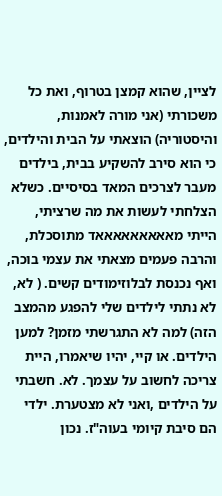לציין, שהוא קמצן בטרוף, ואת כל משכורתי (אני מורה לאמנות, והיסטוריה) הוצאתי על הבית והילדים, כי הוא סירב להשקיע בבית, בילדים מעבר לצרכים המאד בסיסיים. כשלא הצלחתי לעשות את מה שרציתי, הייתי מאאאאאאאאאד מתוסכלת, והרבה פעמים מצאתי את עצמי בוכה, ואף נכנסת לבלוזימודים קשים. ( לא, לא נתתי לילדים שלי להפגע מהמצב הזה) למה לא התגרשתי מזמן? למען הילדים. או קיי, יהיו שיאמרו, היית צריכה לחשוב על עצמך. לא. חשבתי על הילדים ,ואני לא מצטערת. ילדי הם סיבת קיומי בעוה"ז. נכון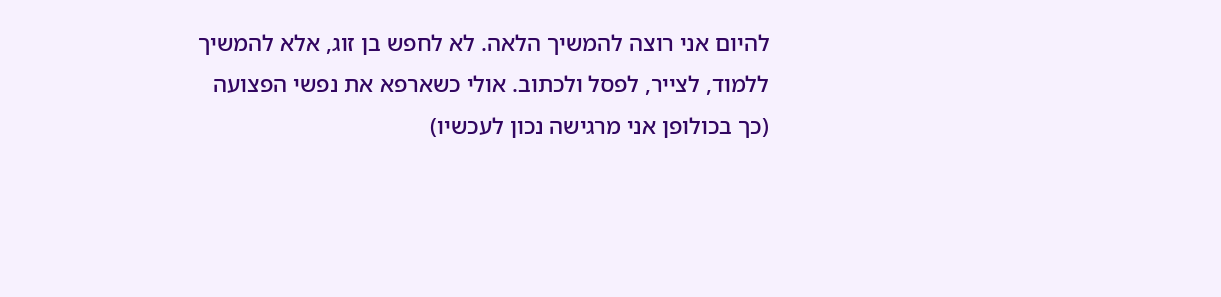להיום אני רוצה להמשיך הלאה. לא לחפש בן זוג, אלא להמשיך ללמוד, לצייר, לפסל ולכתוב. אולי כשארפא את נפשי הפצועה (כך בכולופן אני מרגישה נכון לעכשיו)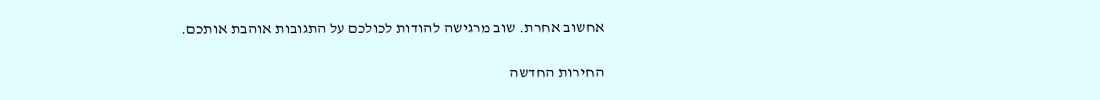אחשוב אחרת. שוב מרגישה להודות לכולכם על התגובות אוהבת אותכם.

החירות החדשה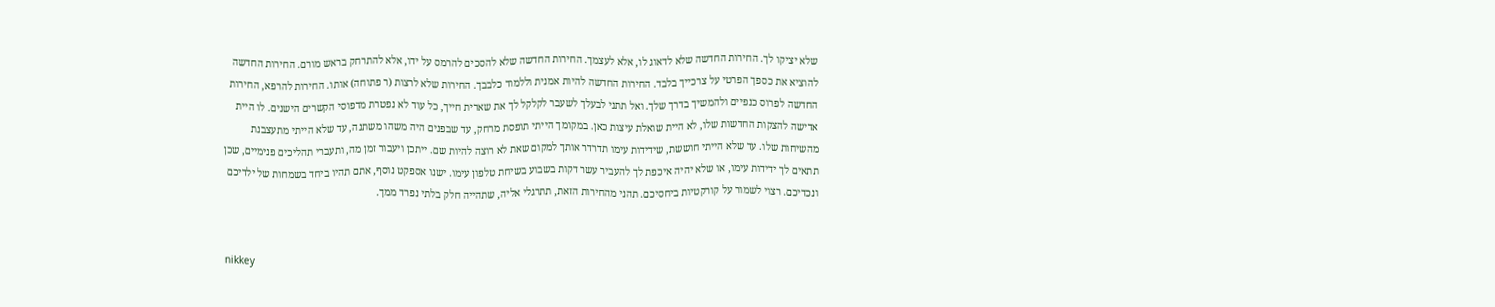שלא יציקו לך. החירות החדשה שלא לדאוג לו, אלא לעצמך. החירות החדשה שלא להסכים להרמס על ידו, אלא להתרחק בראש מורם. החירות החדשה להוציא את כספך הפרטי על צרכייך בלבד. החירות החדשה להיות אמנית וללמוד כלבבך. החירות שלא לרצות (ר פתוחה) אותו. החירות להרפא, החירות החדשה לפרוס כנפיים ולהמשיך בדרך שלך. ואל תתני לבעלך לשעבר לקלקל לך את שארית חייך, כל עוד לא נפטרת מדפוסי הקשרים הישנים. לו היית אדישה להצקות החדשות שלו, לא היית שואלת עיצות כאן. במקומך הייתי תופסת מרחק, עד שבפנים היה משהו משתנה, עד שלא הייתי מתעצבנת מהשיחות שלו. עד שלא הייתי חוששת, שידידות עימו תדרדר אותך למקום שאת לא רוצה להיות שם. ייתכן ויעבור זמן מה, ותעברי תהליכים פנימיים, שכן תתאים לך ידידות עימו, או שלא יהיה איכפת לך להעביר עשר דקות בשבוע בשיחת טלפון עימו. ישנו אספקט נוסף, אתם תהיו ביחד בשמחות של ילדיכם ונכדיכם. רצוי לשמור על קורקטיות ביחסיכם. תהני מהחירות הזאת, תתרגלי אליה, שתהייה חלק בלתי נפרד ממך.


nikkey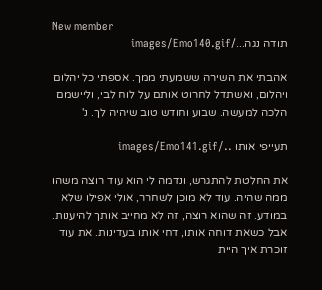New member
תודה נגה.../images/Emo140.gif

אהבתי את השירה ששמעתי ממך. אספתי כל יהלום ויהלום, ואשתדל לחרוט אותם על לוח לבי, וליישמם הלכה למעשה. שבוע וחודש טוב שיהיה לך. נ'

תעייפי אותו ../images/Emo141.gif

את החלטת להתגרש, ונדמה לי הוא עוד רוצה משהו ממה שהיה. עוד לא מוכן לשחרר, אולי אפילו שלא במודע. זה שהוא רוצה, זה לא מחייב אותך להיענות. אבל כשאת דוחה אותו, דחי אותו בעדינות. את עוד זוכרת איך היית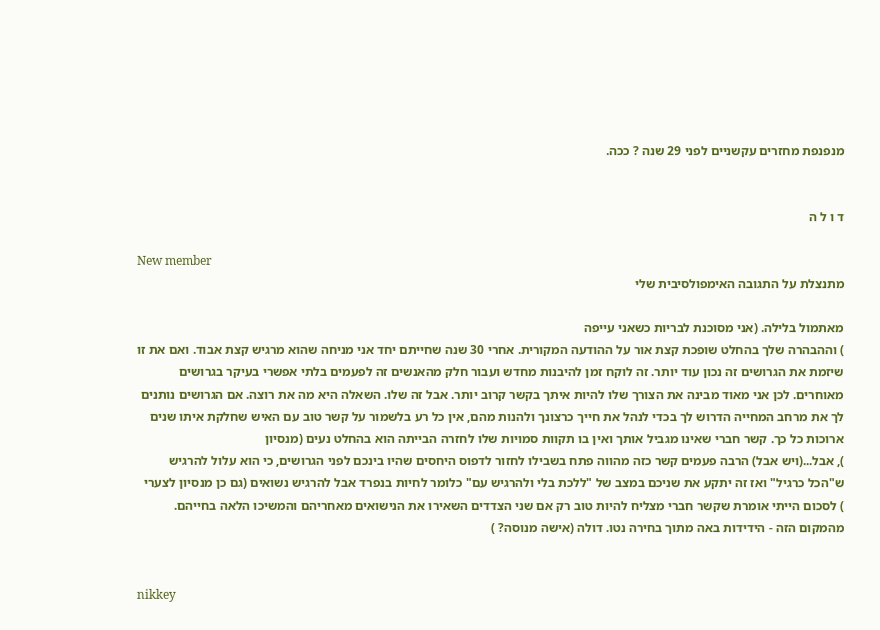מנפנפת מחזרים עקשניים לפני 29 שנה ? ככה.


ד ו ל ה

New member
מתנצלת על התגובה האימפולסיבית שלי

מאתמול בלילה. (אני מסוכנת לבריות כשאני עייפה
) וההבהרה שלך בהחלט שופכת קצת אור על ההודעה המקורית. אחרי 30 שנה שחייתם יחד אני מניחה שהוא מרגיש קצת אבוד. ואם את זו שיזמת את הגרושים זה נכון עוד יותר. זה לוקח זמן להיבנות מחדש ועבור חלק מהאנשים זה לפעמים בלתי אפשרי בעיקר בגרושים מאוחרים. לכן אני מאוד מבינה את הצורך שלו להיות איתך בקשר קרוב יותר. אבל זה שלו. השאלה היא מה את רוצה. אם הגרושים נותנים לך את מרחב המחייה הדרוש לך בכדי לנהל את חייך כרצונך ולהנות מהם, אין כל רע בלשמור על קשר טוב עם האיש שחלקת איתו שנים ארוכות כל כך. קשר חברי שאינו מגביל אותך ואין בו תקוות סמויות שלו לחזרה הבייתה הוא בהחלט נעים (מנסיון
), אבל...(ויש אבל) הרבה פעמים קשר כזה מהווה פתח בשבילו לחזור לדפוס היחסים שהיו בינכם לפני הגרושים, כי הוא עלול להרגיש ש"הכל כרגיל" ואז זה יתקע את שניכם במצב של "ללכת בלי ולהרגיש עם" כלומר לחיות בנפרד אבל להרגיש נשואים (גם כן מנסיון לצערי
) לסכום הייתי אומרת שקשר חברי מצליח להיות טוב רק אם שני הצדדים השאירו את הנישואים מאחריהם והמשיכו הלאה בחייהם. מהמקום הזה - הידידות באה מתוך בחירה נטו. דולה (אישה מנוסה? )


nikkey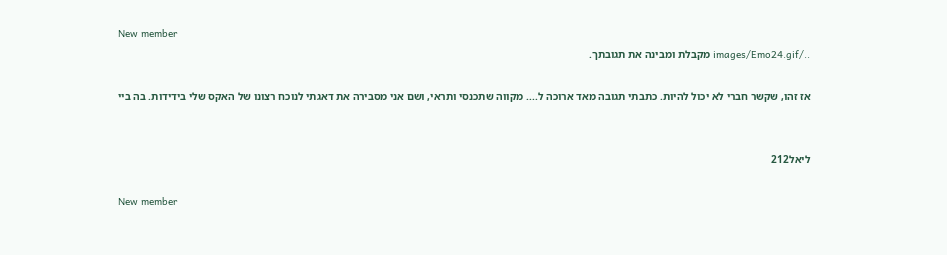New member
../images/Emo24.gif מקבלת ומבינה את תגובתך.

אז זהו, שקשר חברי לא יכול להיות. כתבתי תגובה מאד ארוכה ל.... מקווה שתכנסי ותראי, ושם אני מסבירה את דאגתי לנוכח רצונו של האקס שלי בידידות. בה ביי


ליאל212

New member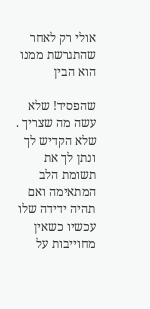אולי רק לאחר שהתגרשת ממנו הוא הבין

שהפסיד! שלא עשה מה שצריך . שלא הקדיש לך ונתן לך את תשומת הלב המתאימה ואם תהיה ידידה שלו עכשיו כשאין מחוייבות על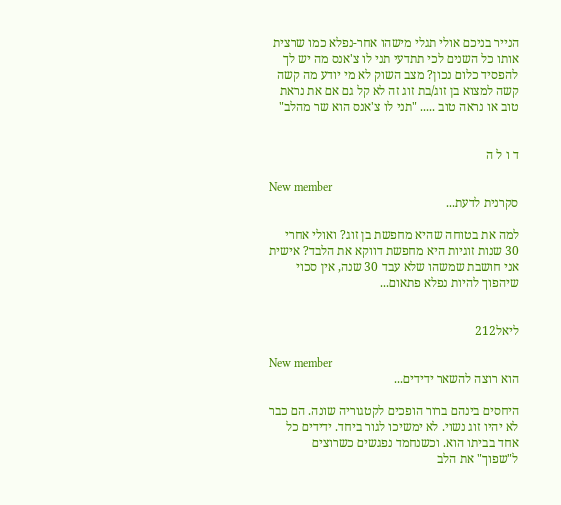הנייר בניכם אולי תגלי מישהו אחר-נפלא כמו שרצית אותו כל השנים לכי תתדעי תני לו צ'אנס מה יש לך להפסיד כלום נכון? מצב השוק לא מי יודע מה קשה קשה למצוא בן זוג/בת זוג זה לא קל גם אם את נראת טוב או נראה טוב ..... "תני לו צ'אנס הוא שר מהלב"


ד ו ל ה

New member
סקרנית לדעת...

למה את בטוחה שהיא מחפשת בן זוג? ואולי אחרי 30 שנות זוגיות היא מחפשת דווקא את הלבד? אישית אני חושבת שמשהו שלא עבד 30 שנה, אין סכוי שיהפוך להיות נפלא פתאום...


ליאל212

New member
הוא רוצה להשאר ידידים...

היחסים בינהם ברור הופכים לקטגוריה שונה. הם כבר לא יהיו זוג נשוי. לא ימשיכו לגור ביחד. ידידים כל אחד בביתו הוא. וכשנחמד נפגשים כשרוצים ל"שפוך" את הלב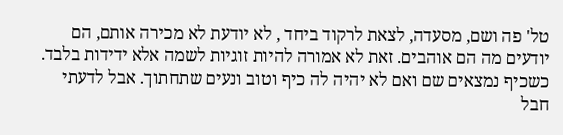טל' פה ושם, מסעדה, לצאת לרקוד ביחד , לא יודעת לא מכירה אותם, הם יודעים מה הם אוהבים. זאת לא אמורה להיות זוגיות לשמה אלא ידידות בלבד. כשכיף נמצאים שם ואם לא יהיה לה כיף וטוב ונעים שתחתוך. אבל לדעתי חבל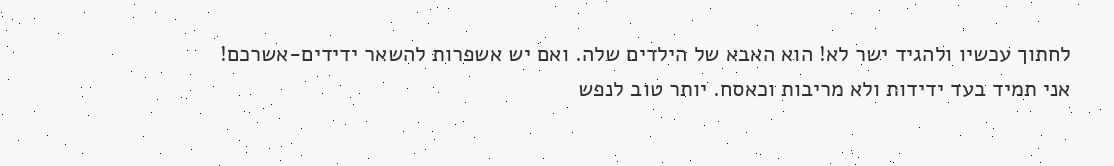לחתוך עכשיו ולהגיד ישר לא! הוא האבא של הילדים שלה. ואם יש אשפרות להשאר ידידים-אשרכם!
אני תמיד בעד ידידות ולא מריבות וכאסח. יותר טוב לנפש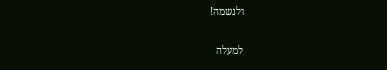ולנשמה!

למעלה